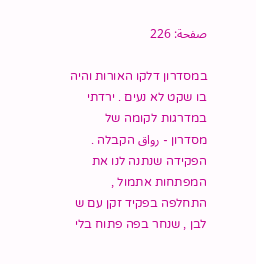صفحة: 226

במסדרון דלקו האורות והיה בו שקט לא נעים . ירדתי במדרגות לקומה של מסדרון - رواق הקבלה . הפקידה שנתנה לנו את המפתחות אתמול , התחלפה בפקיד זקן עם ש לבן , שנחר בפה פתוח בלי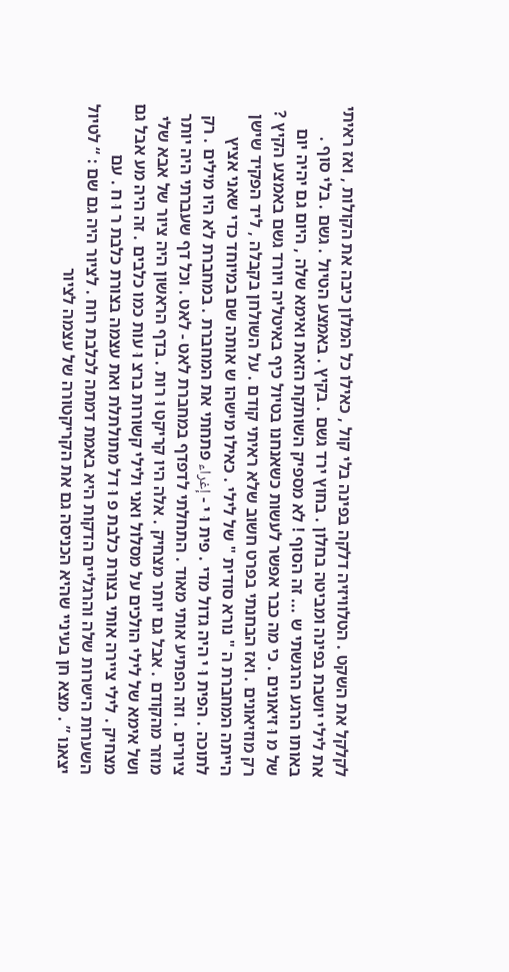לקלקל את השקט . הטלוויזיה דלקה בפינה בלי קול , כאילו כל המלון כיבה את הקולות , ואז ראיתי את לילי יושבת בפינה ומביטה בחלון . בחוץ ירד גשם . בקיץ . באמצע הטיול . גשם . בלי סוף . באותו הרגע הרגשתי ש ... זה הסוף ! לא מספיק השותקת הזאת ואימא שלה , היום גם יהיה יום של מ וּ זיאונים . כי מה כבר אפשר לעשות כשאנחנו בטיול כיף באיטליה ויורד גשם באמצע הקיץ ? רק מוזיאונים . ואז הבחנתי בפרט חשוב שלא ראיתי קודם . על השולחן בקבלה , ליד הפקיד שישן הייתה המחברת ה " נורא סודית " של לילי . כאילו מישהו ש אותה שם במיוחד כדי שאני אציץ לתוכה . הפית וּ י היה גדול מדי . פית וּ י - إغراء פתחתי את המחברת . במחברת לא היו מילים . רק ציורים . וזה הפתיע אותי מאוד . התחלתי לדפדף במחברת לאט - לאט . וכל דף שעברתי היה יותר מוזר מהקודם . אבל גם יותר מצחיק . אלה היו קריקט וּ רות . בדף הראשון היה ציור של אבא שלי ושל אימא של לילי הולכים על מסלול ואני ולילי קשורות ברצ וּ עות כמו כלבים . זה היה מע אבל גם מצחיק . לילי ציירה אותי בצורת כלבת פ וּ דל מתולתלת ואת עצמה בצורת כלבת ר וּ ח . עם השערות הישרות שלה והרגליים הדקות היא באמת דמתה לכלבת רוח . לציור היה גם שם : “ לטיול יצאנו ” . מצא חן בעיניי שהיא הכניסה גם את הקריקטורה של עצמה לציור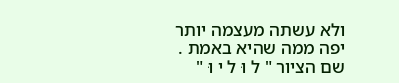ולא עשתה מעצמה יותר יפה ממה שהיא באמת . שם הציור " ל וּ ל י וּ "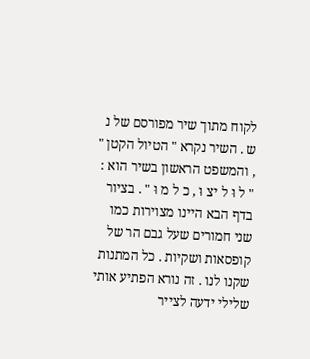לקוח מתוך שיר מפורסם של נ ש . השיר נקרא " הטיול הקטן " , והמשפט הראשון בשיר הוא : " ל וּ ל יצ וּ , כ ל מ וּ " . בציור בדף הבא היינו מצוירות כמו שני חמורים שעל גבם הר של קופסאות ושקיות . כל המתנות שקנו לנו . זה נורא הפתיע אותי שלילי ידעה לצייר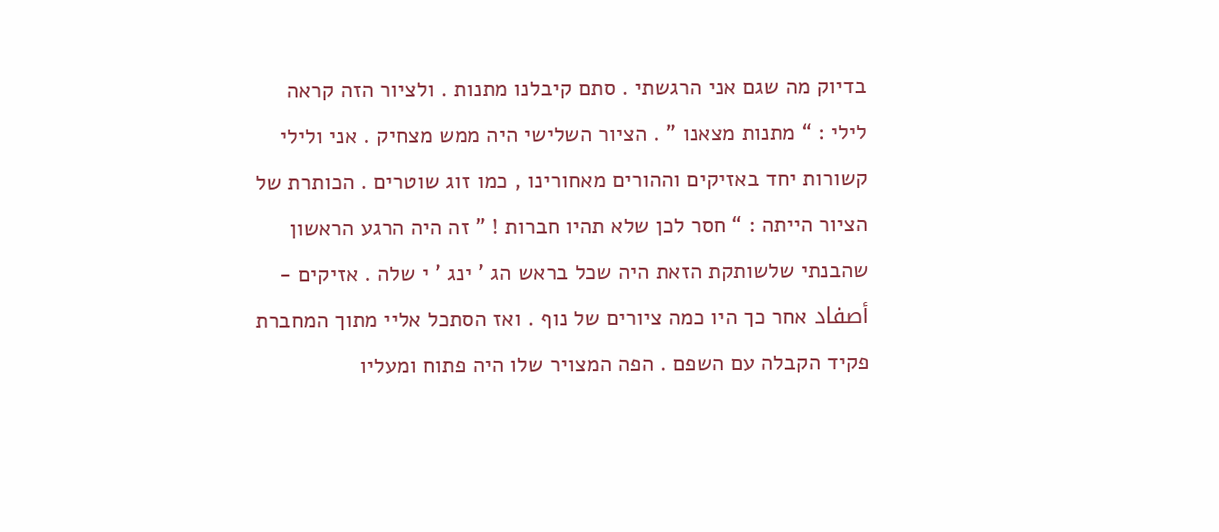בדיוק מה שגם אני הרגשתי . סתם קיבלנו מתנות . ולציור הזה קראה לילי : “ מתנות מצאנו ” . הציור השלישי היה ממש מצחיק . אני ולילי קשורות יחד באזיקים וההורים מאחורינו , כמו זוג שוטרים . הכותרת של הציור הייתה : “ חסר לכן שלא תהיו חברות ! ” זה היה הרגע הראשון שהבנתי שלשותקת הזאת היה שכל בראש הג ’ ינג ’ י שלה . אזיקים - أصفاد אחר כך היו כמה ציורים של נוף . ואז הסתכל אליי מתוך המחברת פקיד הקבלה עם השפם . הפה המצויר שלו היה פתוח ומעליו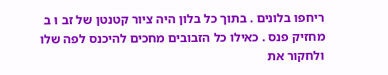ריחפו בלונים . בתוך כל בלון היה ציור קטנטן של זב וּ ב מחזיק פנס . כאילו כל הזבובים מחכים להיכנס לפה שלו ולחקור את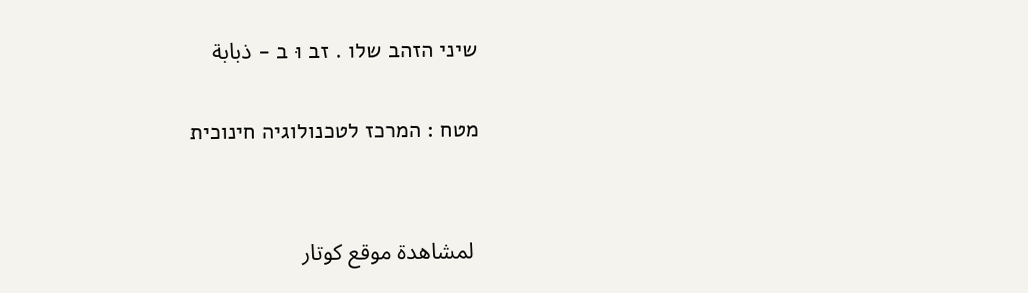שיני הזהב שלו . זב וּ ב - ذبابة

מטח : המרכז לטכנולוגיה חינוכית


 لمشاهدة موقع كوتار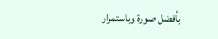بأفضل صورة وباستمرار